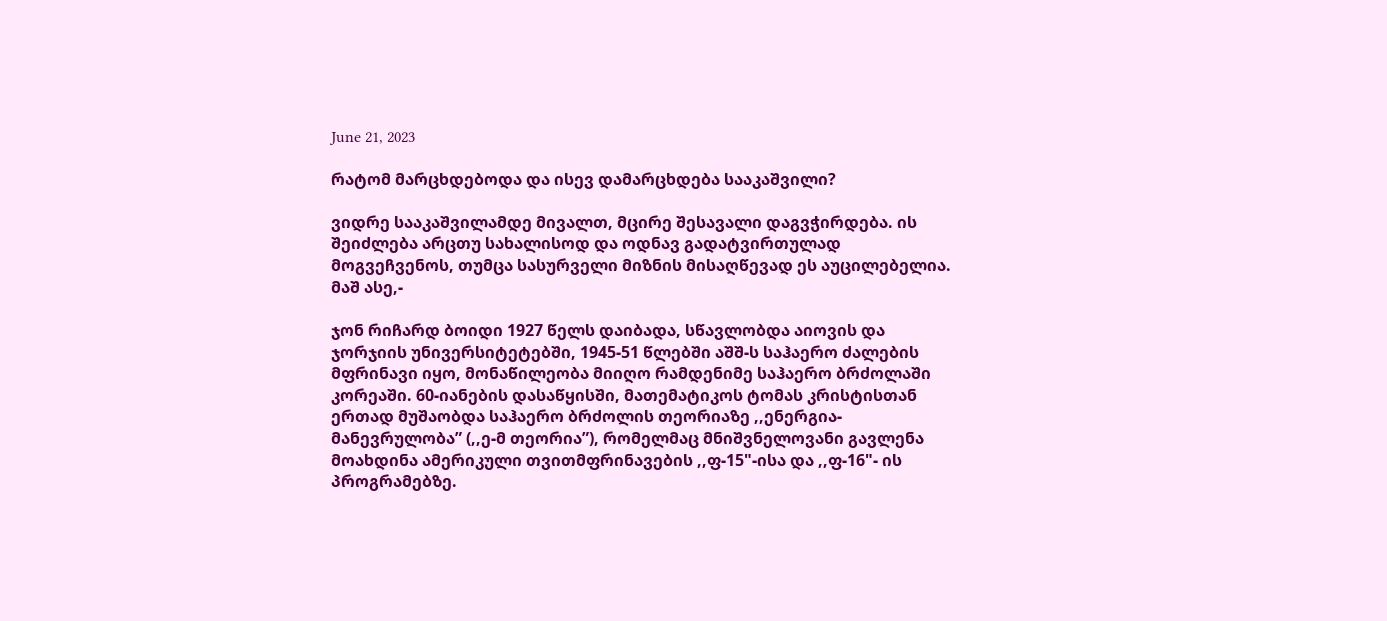June 21, 2023

რატომ მარცხდებოდა და ისევ დამარცხდება სააკაშვილი?

ვიდრე სააკაშვილამდე მივალთ, მცირე შესავალი დაგვჭირდება. ის შეიძლება არცთუ სახალისოდ და ოდნავ გადატვირთულად მოგვეჩვენოს, თუმცა სასურველი მიზნის მისაღწევად ეს აუცილებელია. მაშ ასე,-

ჯონ რიჩარდ ბოიდი 1927 წელს დაიბადა, სწავლობდა აიოვის და ჯორჯიის უნივერსიტეტებში, 1945-51 წლებში აშშ-ს საჰაერო ძალების მფრინავი იყო, მონაწილეობა მიიღო რამდენიმე საჰაერო ბრძოლაში კორეაში. 60-იანების დასაწყისში, მათემატიკოს ტომას კრისტისთან ერთად მუშაობდა საჰაერო ბრძოლის თეორიაზე ,,ენერგია-მანევრულობა” (,,ე-მ თეორია”), რომელმაც მნიშვნელოვანი გავლენა მოახდინა ამერიკული თვითმფრინავების ,,ფ-15"-ისა და ,,ფ-16"- ის პროგრამებზე.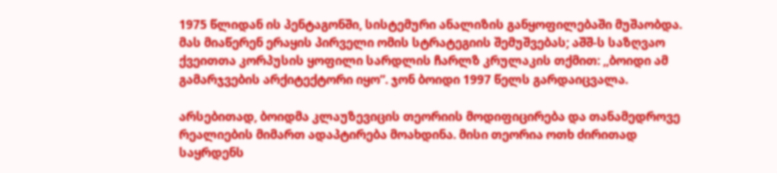1975 წლიდან ის პენტაგონში, სისტემური ანალიზის განყოფილებაში მუშაობდა. მას მიაწერენ ერაყის პირველი ომის სტრატეგიის შემუშვებას; აშშ-ს საზღვაო ქვეითთა კორპუსის ყოფილი სარდლის ჩარლზ კრულაკის თქმით: ,,ბოიდი ამ გამარჯვების არქიტექტორი იყო”. ჯონ ბოიდი 1997 წელს გარდაიცვალა.

არსებითად, ბოიდმა კლაუზევიცის თეორიის მოდიფიცირება და თანამედროვე რეალიების მიმართ ადაპტირება მოახდინა. მისი თეორია ოთხ ძირითად საყრდენს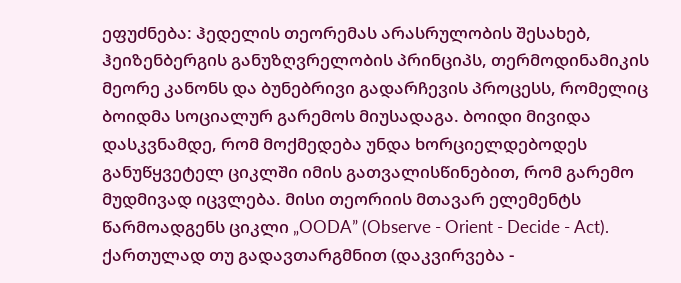ეფუძნება: ჰედელის თეორემას არასრულობის შესახებ, ჰეიზენბერგის განუზღვრელობის პრინციპს, თერმოდინამიკის მეორე კანონს და ბუნებრივი გადარჩევის პროცესს, რომელიც ბოიდმა სოციალურ გარემოს მიუსადაგა. ბოიდი მივიდა დასკვნამდე, რომ მოქმედება უნდა ხორციელდებოდეს განუწყვეტელ ციკლში იმის გათვალისწინებით, რომ გარემო მუდმივად იცვლება. მისი თეორიის მთავარ ელემენტს წარმოადგენს ციკლი „OODA” (Observe - Orient - Decide - Act). ქართულად თუ გადავთარგმნით (დაკვირვება -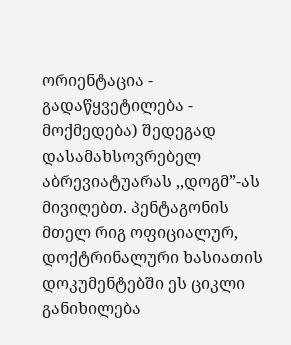ორიენტაცია - გადაწყვეტილება - მოქმედება) შედეგად დასამახსოვრებელ აბრევიატუარას ,,დოგმ”-ას მივიღებთ. პენტაგონის მთელ რიგ ოფიციალურ, დოქტრინალური ხასიათის დოკუმენტებში ეს ციკლი განიხილება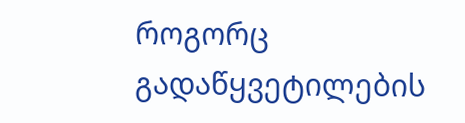როგორც გადაწყვეტილების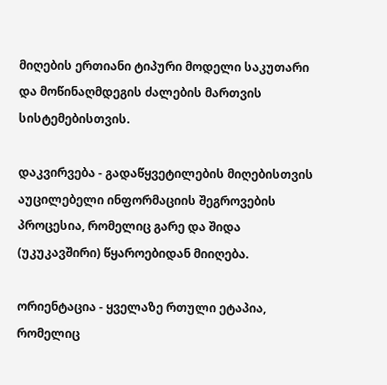მიღების ერთიანი ტიპური მოდელი საკუთარი და მოწინაღმდეგის ძალების მართვის სისტემებისთვის.

დაკვირვება - გადაწყვეტილების მიღებისთვის აუცილებელი ინფორმაციის შეგროვების პროცესია, რომელიც გარე და შიდა (უკუკავშირი) წყაროებიდან მიიღება.

ორიენტაცია - ყველაზე რთული ეტაპია, რომელიც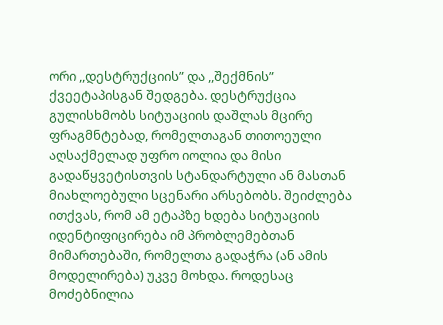ორი ,,დესტრუქციის” და ,,შექმნის” ქვეეტაპისგან შედგება. დესტრუქცია გულისხმობს სიტუაციის დაშლას მცირე ფრაგმნტებად, რომელთაგან თითოეული აღსაქმელად უფრო იოლია და მისი გადაწყვეტისთვის სტანდარტული ან მასთან მიახლოებული სცენარი არსებობს. შეიძლება ითქვას, რომ ამ ეტაპზე ხდება სიტუაციის იდენტიფიცირება იმ პრობლემებთან მიმართებაში, რომელთა გადაჭრა (ან ამის მოდელირება) უკვე მოხდა. როდესაც მოძებნილია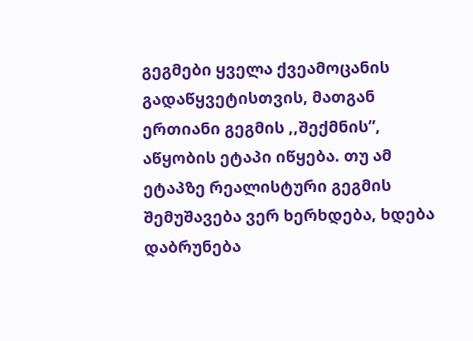გეგმები ყველა ქვეამოცანის გადაწყვეტისთვის, მათგან ერთიანი გეგმის ,,შექმნის”, აწყობის ეტაპი იწყება. თუ ამ ეტაპზე რეალისტური გეგმის შემუშავება ვერ ხერხდება, ხდება დაბრუნება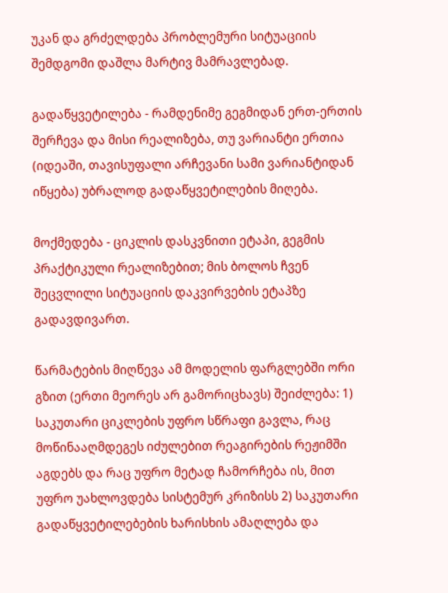უკან და გრძელდება პრობლემური სიტუაციის შემდგომი დაშლა მარტივ მამრავლებად.

გადაწყვეტილება - რამდენიმე გეგმიდან ერთ-ერთის შერჩევა და მისი რეალიზება, თუ ვარიანტი ერთია (იდეაში, თავისუფალი არჩევანი სამი ვარიანტიდან იწყება) უბრალოდ გადაწყვეტილების მიღება.

მოქმედება - ციკლის დასკვნითი ეტაპი, გეგმის პრაქტიკული რეალიზებით; მის ბოლოს ჩვენ შეცვლილი სიტუაციის დაკვირვების ეტაპზე გადავდივართ.

წარმატების მიღწევა ამ მოდელის ფარგლებში ორი გზით (ერთი მეორეს არ გამორიცხავს) შეიძლება: 1) საკუთარი ციკლების უფრო სწრაფი გავლა, რაც მოწინააღმდეგეს იძულებით რეაგირების რეჟიმში აგდებს და რაც უფრო მეტად ჩამორჩება ის, მით უფრო უახლოვდება სისტემურ კრიზისს 2) საკუთარი გადაწყვეტილებების ხარისხის ამაღლება და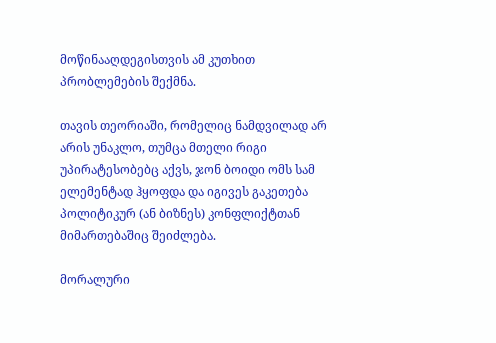მოწინააღდეგისთვის ამ კუთხით პრობლემების შექმნა.

თავის თეორიაში, რომელიც ნამდვილად არ არის უნაკლო, თუმცა მთელი რიგი უპირატესობებც აქვს, ჯონ ბოიდი ომს სამ ელემენტად ჰყოფდა და იგივეს გაკეთება პოლიტიკურ (ან ბიზნეს) კონფლიქტთან მიმართებაშიც შეიძლება.

მორალური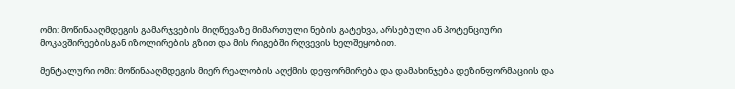ომი: მოწინააღმდეგის გამარჯვების მიღწევაზე მიმართული ნების გატეხვა, არსებული ან პოტენციური მოკავშირეებისგან იზოლირების გზით და მის რიგებში რღვევის ხელშეყობით.

მენტალური ომი: მოწინააღმდეგის მიერ რეალობის აღქმის დეფორმირება და დამახინჯება დეზინფორმაციის და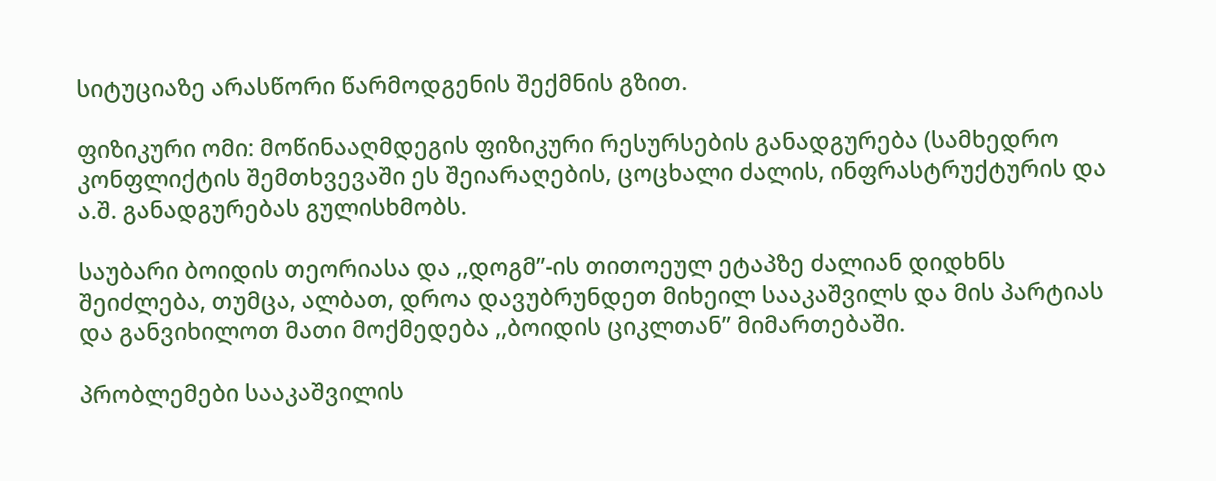სიტუციაზე არასწორი წარმოდგენის შექმნის გზით.

ფიზიკური ომი: მოწინააღმდეგის ფიზიკური რესურსების განადგურება (სამხედრო კონფლიქტის შემთხვევაში ეს შეიარაღების, ცოცხალი ძალის, ინფრასტრუქტურის და ა.შ. განადგურებას გულისხმობს.

საუბარი ბოიდის თეორიასა და ,,დოგმ”-ის თითოეულ ეტაპზე ძალიან დიდხნს შეიძლება, თუმცა, ალბათ, დროა დავუბრუნდეთ მიხეილ სააკაშვილს და მის პარტიას და განვიხილოთ მათი მოქმედება ,,ბოიდის ციკლთან” მიმართებაში.

პრობლემები სააკაშვილის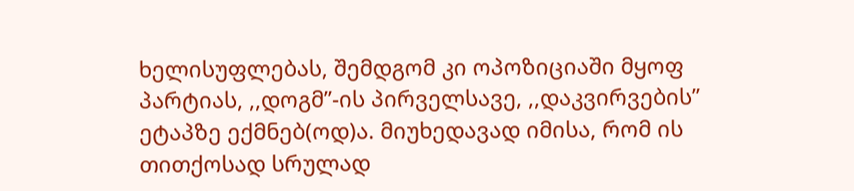ხელისუფლებას, შემდგომ კი ოპოზიციაში მყოფ პარტიას, ,,დოგმ”-ის პირველსავე, ,,დაკვირვების” ეტაპზე ექმნებ(ოდ)ა. მიუხედავად იმისა, რომ ის თითქოსად სრულად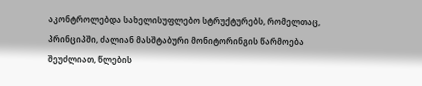აკონტროლებდა სახელისუფლებო სტრუქტურებს, რომელთაც, პრინციპში, ძალიან მასშტაბური მონიტორინგის წარმოება შეუძლიათ, წლების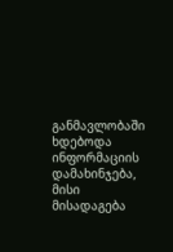განმავლობაში ხდებოდა ინფორმაციის დამახინჯება, მისი მისადაგება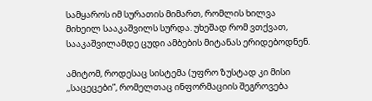სამყაროს იმ სურათის მიმართ, რომლის ხილვა მიხეილ სააკაშვილს სურდა. უხეშად რომ ვთქვათ, სააკაშვილამდე ცუდი ამბების მიტანას ერიდებოდნენ.

ამიტომ, როდესაც სისტემა (უფრო ზუსტად კი მისი ,,საცეცები”, რომელთაც ინფორმაციის შეგროვება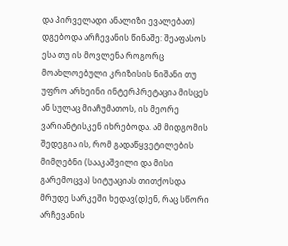და პირველადი ანალიზი ევალებათ) დგებოდა არჩევანის წინაშე: შეაფასოს ესა თუ ის მოვლენა როგორც მოახლოებული კრიზისის ნიშანი თუ უფრო არხეინი ინტერპრეტაცია მისცეს ან სულაც მიაჩუმათოს, ის მეორე ვარიანტისკენ იხრებოდა. ამ მიდგომის შედეგია ის, რომ გადაწყვეტილების მიმღებნი (სააკაშვილი და მისი გარემოცვა) სიტუაციას თითქოსდა მრუდე სარკეში ხედავ(დ)ენ, რაც სწორი არჩევანის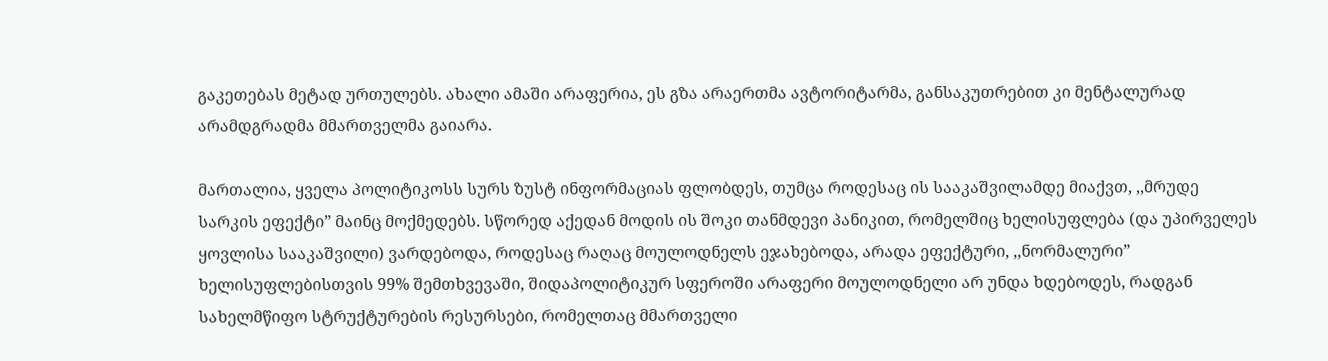გაკეთებას მეტად ურთულებს. ახალი ამაში არაფერია, ეს გზა არაერთმა ავტორიტარმა, განსაკუთრებით კი მენტალურად არამდგრადმა მმართველმა გაიარა.

მართალია, ყველა პოლიტიკოსს სურს ზუსტ ინფორმაციას ფლობდეს, თუმცა როდესაც ის სააკაშვილამდე მიაქვთ, ,,მრუდე სარკის ეფექტი” მაინც მოქმედებს. სწორედ აქედან მოდის ის შოკი თანმდევი პანიკით, რომელშიც ხელისუფლება (და უპირველეს ყოვლისა სააკაშვილი) ვარდებოდა, როდესაც რაღაც მოულოდნელს ეჯახებოდა, არადა ეფექტური, ,,ნორმალური” ხელისუფლებისთვის 99% შემთხვევაში, შიდაპოლიტიკურ სფეროში არაფერი მოულოდნელი არ უნდა ხდებოდეს, რადგან სახელმწიფო სტრუქტურების რესურსები, რომელთაც მმართველი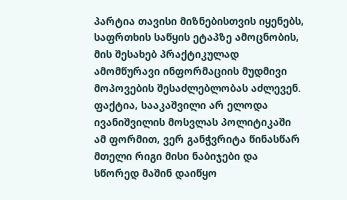პარტია თავისი მიზნებისთვის იყენებს, საფრთხის საწყის ეტაპზე ამოცნობის, მის შესახებ პრაქტიკულად ამომწურავი ინფორმაციის მუდმივი მოპოვების შესაძლებლობას აძლევენ. ფაქტია, სააკაშვილი არ ელოდა ივანიშვილის მოსვლას პოლიტიკაში ამ ფორმით, ვერ განჭვრიტა წინასწარ მთელი რიგი მისი ნაბიჯები და სწორედ მაშინ დაიწყო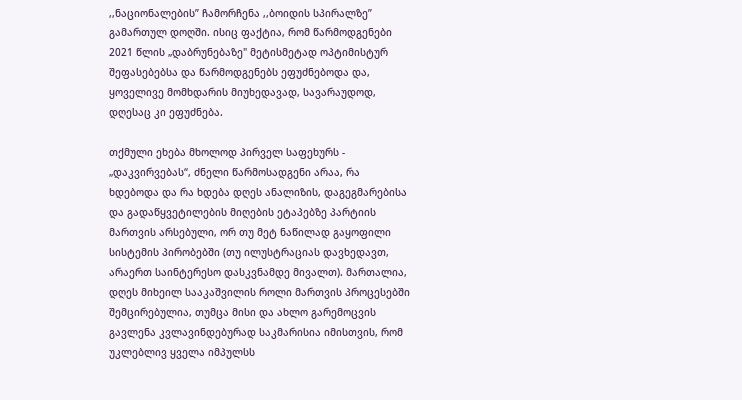,,ნაციონალების” ჩამორჩენა ,,ბოიდის სპირალზე” გამართულ დოღში. ისიც ფაქტია, რომ წარმოდგენები 2021 წლის „დაბრუნებაზე" მეტისმეტად ოპტიმისტურ შეფასებებსა და წარმოდგენებს ეფუძნებოდა და, ყოველივე მომხდარის მიუხედავად, სავარაუდოდ, დღესაც კი ეფუძნება.

თქმული ეხება მხოლოდ პირველ საფეხურს - „დაკვირვებას“, ძნელი წარმოსადგენი არაა, რა ხდებოდა და რა ხდება დღეს ანალიზის, დაგეგმარებისა და გადაწყვეტილების მიღების ეტაპებზე პარტიის მართვის არსებული, ორ თუ მეტ ნაწილად გაყოფილი სისტემის პირობებში (თუ ილუსტრაციას დავხედავთ, არაერთ საინტერესო დასკვნამდე მივალთ). მართალია, დღეს მიხეილ სააკაშვილის როლი მართვის პროცესებში შემცირებულია, თუმცა მისი და ახლო გარემოცვის გავლენა კვლავინდებურად საკმარისია იმისთვის, რომ უკლებლივ ყველა იმპულსს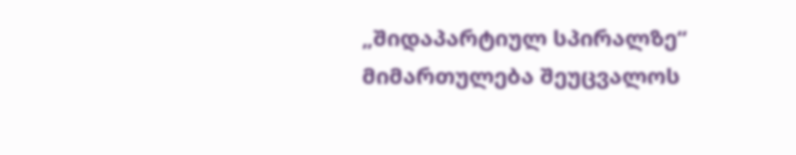„შიდაპარტიულ სპირალზე“ მიმართულება შეუცვალოს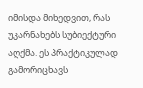იმისდა მიხედვით, რას უკარნახებს სუბიექტური აღქმა. ეს პრაქტიკულად გამორიცხავს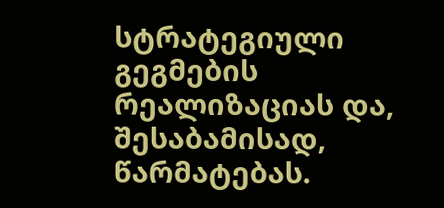სტრატეგიული გეგმების რეალიზაციას და, შესაბამისად, წარმატებას.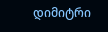დიმიტრი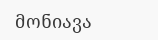მონიავა